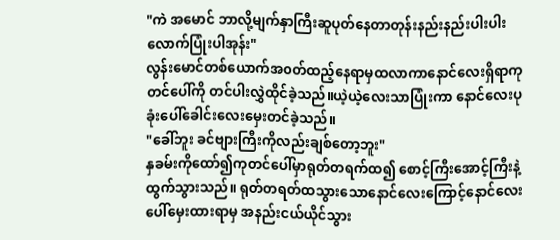"ကဲ အမောင် ဘာလို့မျက်နှာကြီးဆူပုတ်နေတာတုန်းနည်းနည်းပါးပါးလောက်ပြုံးပါအုန်း"
လွန်းမောင်တစ်ယောက်အ၀တ်ထည့်နေရာမှထလာကာနောင်လေးရှိရာကုတင်ပေါ်ကို တင်ပါးလွှဲထိုင်ခဲ့သည်။ယဲ့ယဲ့လေးသာပြုံးကာ နောင်လေးပုခုံးပေါ်ခေါင်းလေးမှေးတင်ခဲ့သည်။
"ခေါ်ဘူး ခင်ဗျားကြီးကိုလည်းချစ်တော့ဘူး"
နှခမ်းကိုထော်၍ကုတင်ပေါ်မှာရုတ်တရက်ထ၍ စောင့်ကြီးအောင့်ကြီးနဲ့ထွက်သွားသည်။ ရုတ်တရတ်ထသွားသောနောင်လေးကြောင့်နောင်လေးပေါ်မှေးထားရာမှ အနည်းငယ်ယိုင်သွား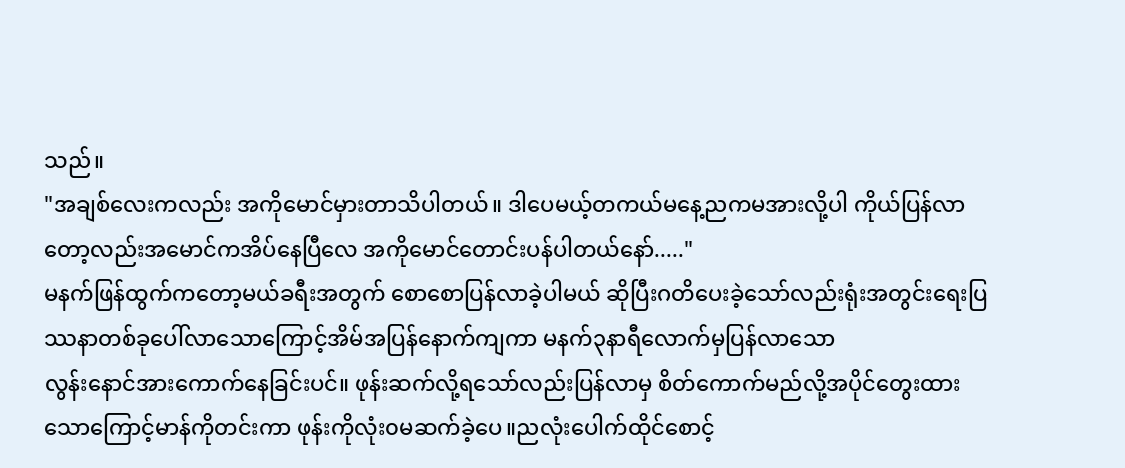သည်။
"အချစ်လေးကလည်း အကိုမောင်မှားတာသိပါတယ်။ ဒါပေမယ့်တကယ်မနေ့ညကမအားလို့ပါ ကိုယ်ပြန်လာတော့လည်းအမောင်ကအိပ်နေပြီလေ အကိုမောင်တောင်းပန်ပါတယ်နော်....."
မနက်ဖြန်ထွက်ကတော့မယ်ခရီးအတွက် စောစောပြန်လာခဲ့ပါမယ် ဆိုပြီးဂတိပေးခဲ့သော်လည်းရုံးအတွင်းရေးပြဿနာတစ်ခုပေါ်လာသောကြောင့်အိမ်အပြန်နောက်ကျကာ မနက်၃နာရီလောက်မှပြန်လာသော
လွန်းနောင်အားကောက်နေခြင်းပင်။ ဖုန်းဆက်လို့ရသော်လည်းပြန်လာမှ စိတ်ကောက်မည်လို့အပိုင်တွေးထားသောကြောင့်မာန်ကိုတင်းကာ ဖုန်းကိုလုံး၀မဆက်ခဲ့ပေ။ညလုံးပေါက်ထိုင်စောင့်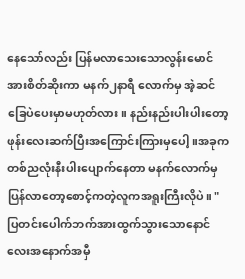နေသော်လည်း ပြန်မလာသေးသောလွန်းမောင်အားစိတ်ဆိုးကာ မနက်၂နာရီ လောက်မှ အဲ့ဆင်ခြေပဲပေးမှာမဟုတ်လား။ နည်းနည်းပါးပါးတော့ဖုန်းလေးဆက်ပြီးအကြောင်းကြားမှပေါ့။အခုကတစ်ညလုံးနီးပါးပျောက်နေတာ မနက်လောက်မှပြန်လာတော့စောင့်ကတဲ့လူကအရူးကြီးလိုပဲ။ "
ပြတင်းပေါက်ဘက်အားထွက်သွားသောနောင်လေးအနောက်အမှီ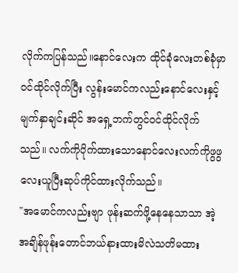လိုက်ကပြန်သည်။နောင်လေးက ထိုင်ခုံလေးတစ်ခုံမှာ၀င်ထိုင်လိုက်ပြီး လွန်းမောင်ကလည်းနောင်လေးနှင့်မျက်နှာချင်းဆိုင် အရှေ့ဘက်တွင်၀င်ထိုင်လိုက်သည်။ လက်ကိုပိုက်ထားသောနောင်လေးလက်ကိုဖွဖွလေးယူပြီးဆုပ်ကိုင်ထားလိုက်သည်။
"အမောင်ကလည်းဗျာ ဖုန်းဆက်ဖို့နေနေသာသာ အဲ့အချိန်ဖုန်းတောင်ဘယ်နားထားမိလဲသတိမထား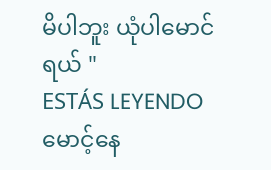မိပါဘူး ယုံပါမောင်ရယ် "
ESTÁS LEYENDO
မောင့်နေ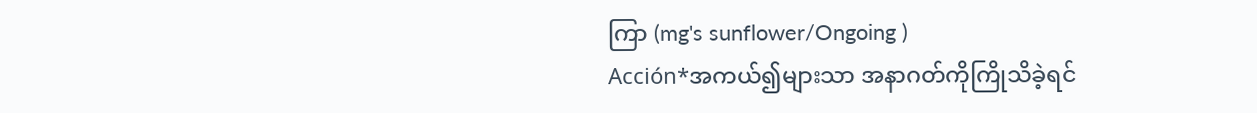ကြာ (mg's sunflower/Ongoing )
Acción*အကယ်၍များသာ အနာဂတ်ကိုကြိုသိခဲ့ရင်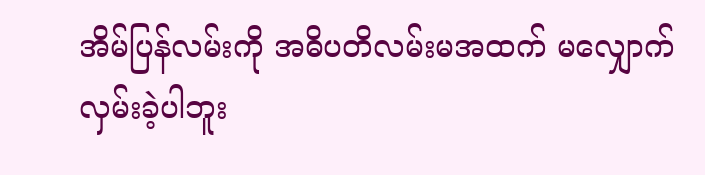အိမ်ပြန်လမ်းကို အဓိပတိလမ်းမအထက် မလျှောက်လှမ်းခဲ့ပါဘူး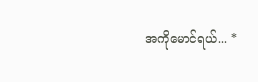အကိုမောင်ရယ်... *